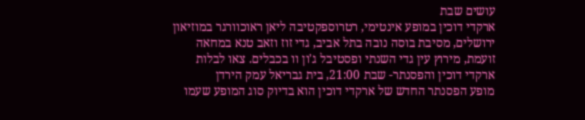עושים שבת
ארקדי דוכין במופע אינטימי, רטרוספקטיבה ליאן ראוכוורגר במוזיאון ירושלים, מסיבת בוסה נובה בתל אביב, גדי זוז וזאב טנא במחאה זועמת, מירוץ עין גדי השנתי ופסטיבל ג'ון וו בכבלים. צאו לבלות
ארקדי דוכין והפסנתר- שבת 21:00, בית גבריאל עמק הירדן
מופע הפסנתר החדש של ארקדי דוכין הוא בדיוק סוג המופע שעמו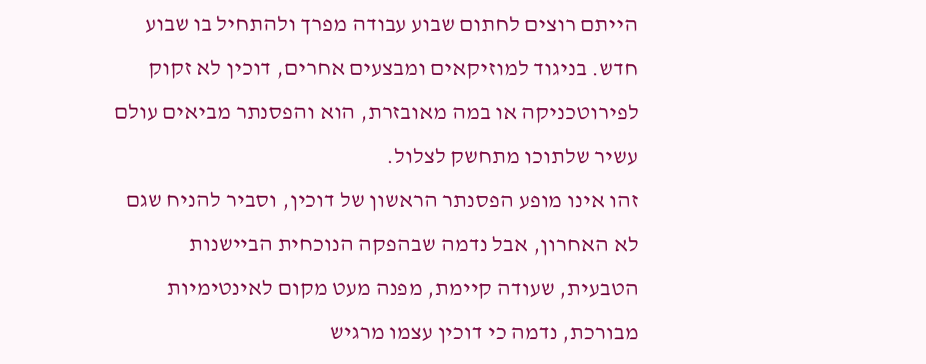הייתם רוצים לחתום שבוע עבודה מפרך ולהתחיל בו שבוע חדש. בניגוד למוזיקאים ומבצעים אחרים, דוכין לא זקוק לפירוטכניקה או במה מאובזרת, הוא והפסנתר מביאים עולם עשיר שלתוכו מתחשק לצלול.
זהו אינו מופע הפסנתר הראשון של דוכין, וסביר להניח שגם לא האחרון, אבל נדמה שבהפקה הנוכחית הביישנות הטבעית, שעודה קיימת, מפנה מעט מקום לאינטימיות מבורכת, נדמה כי דוכין עצמו מרגיש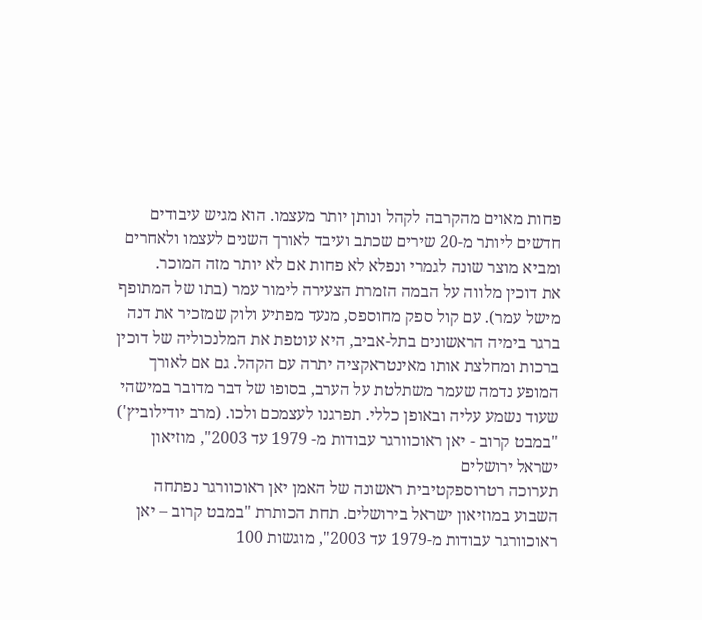פחות מאוים מהקרבה לקהל ונותן יותר מעצמו. הוא מגיש עיבודים חדשים ליותר מ-20 שירים שכתב ועיבד לאורך השנים לעצמו ולאחרים ומביא מוצר שונה לגמרי ונפלא לא פחות אם לא יותר מזה המוכר.
את דוכין מלווה על הבמה הזמרת הצעירה לימור עמר (בתו של המתופף מישל עמר). עם קול ספק מחוספס, מנעד מפתיע ולוק שמזכיר את דנה ברגר בימיה הראשונים בתל-אביב, היא עוטפת את המלנכוליה של דוכין ברכות ומחלצת אותו מאינטראקציה יתרה עם הקהל. גם אם לאורך המופע נדמה שעמר משתלטת על הערב, בסופו של דבר מדובר במישהי שעוד נשמע עליה ובאופן כללי. תפרגנו לעצמכם ולכו. (מרב יודילוביץ')
"במבט קרוב - יאן ראוכוורגר עבודות מ- 1979 עד 2003", מוזיאון ישראל ירושלים
תערוכה רטרוספקטיבית ראשונה של האמן יאן ראוכוורגר נפתחה השבוע במוזיאון ישראל בירושלים. תחת הכותרת "במבט קרוב – יאן ראוכוורגר עבודות מ-1979 עד 2003", מוגשות 100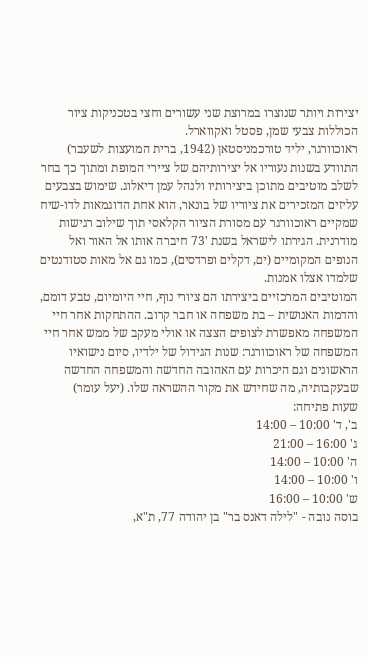יצירות ויותר שנוצרו במרוצת שני עשורים וחצי בטכניקות ציור הכוללות צבעי שמן, פסטל ואקווארל.
ראוכוורגר, יליד טורכמניסטאן (1942, ברית המועצות לשעבר) התוודע בשנות נעוריו אל יצירותיהם של ציירי המופת ומתוך כך בחר לשלב מוטיבים מתוכן ביצירותיו ולנהל עמן דיאלוג. שימוש בצבעים עליזים המזכירים את ציוריו של בונאר, הוא אחת הדוגמאות לדו-שיח שמקיים ראוכוורגר עם מסורת הציור הקלאסי תוך שילוב רגישות מודרנית. הגירתו לישראל בשנת '73 חיברה אותו אל האור ואל הנופים המקומיים (ים, דקלים ופרדסים), כמו גם אל מאות סטודנטים שלמדו אצלו אמנות.
המוטיבים המרכזיים ביצירתו הם ציורי נוף, חיי היומיום, טבע דומם, והדמות האנושית – בת משפחה או חבר קרוב. ההתחקות אחר חיי המשפחה מאפשרת לצופים הצצה או אולי מעקב של ממש אחר חיי המשפחה של ראוכוורגר: שנות הגידול של ילדיו, סיום נישואיו הראשונים וגם היכרות עם האהובה החדשה והמשפחה החדשה שבעקבותיה, מה שחידש את מקור ההשראה שלו. (יעל עומר)
שעות פתיחה:
ב', ד' 10:00 – 14:00
ג' 16:00 – 21:00
ה' 10:00 – 14:00
ו' 10:00 – 14:00
ש' 10:00 – 16:00
בוסה נובה - "לילה דאנס בר" בן יהודה 77, ת"א,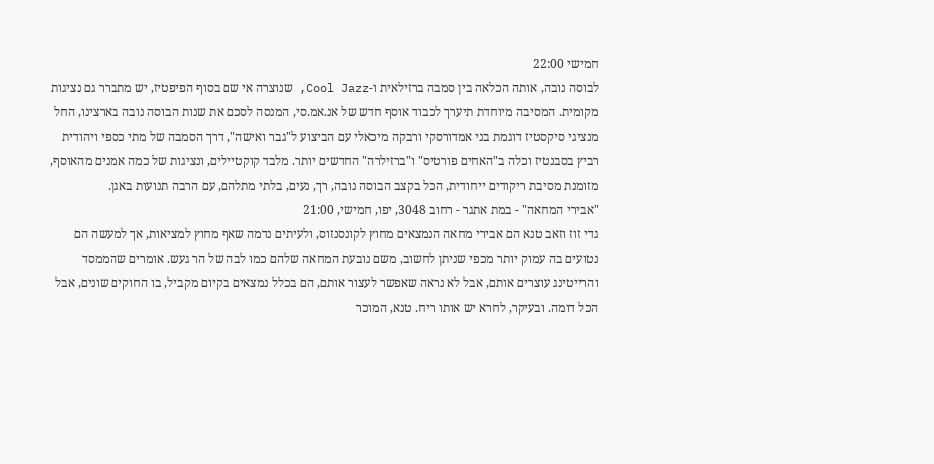חמישי 22:00
לבוסה נובה, אותה הכלאה בין סמבה ברזילאית ו-Cool Jazz, שנוצרה אי שם בסוף הפיפטיז, יש מתברר גם נציגות מקומית. המסיבה מיוחדת תיערך לכבוד אוסף חדש של אנ.אמ.סי, המנסה לסכם את שנות הבוסה נובה בארצינו, החל מנציגי סיקסטיז דוגמת בני אמדורסקי ורבקה מיכאלי עם הביצוע ל"גבר ואישה", דרך הסמבה של מתי כספי ויהודית רביץ בסבנטיז וכלה ב"האחים פורטיס" ו"ברזילרה" החדשים יותר. מלבד קוקטיילים, ונציגות של כמה אמנים מהאוסף, מזומנת מסיבת ריקודים ייחודית, הכל בקצב הבוסה נובה, רך, נעים, בלתי מתלהם, עם הרבה תנועות באגן.
"אבירי המחאה" - במת אתגר - רחוב 3048, יפו, חמישי, 21:00
גדי זוז וזאב טנא הם אבירי מחאה הנמצאים מחוץ לקונסנזוס, ולעיתים נדמה שאף מחוץ למציאות, אך למעשה הם נטועים בה עמוק יותר מכפי שניתן לחשוב, משם נובעת המחאה שלהם כמו לבה של הר געש. אומרים שהממסד והרייטינג עוצרים אותם, אבל לא נראה שאפשר לעצור אותם, הם בכלל נמצאים בקיום מקביל, בו החוקים שונים, אבל הכל דומה. ובעיקר, לחרא יש אותו ריח. טנא, המוכר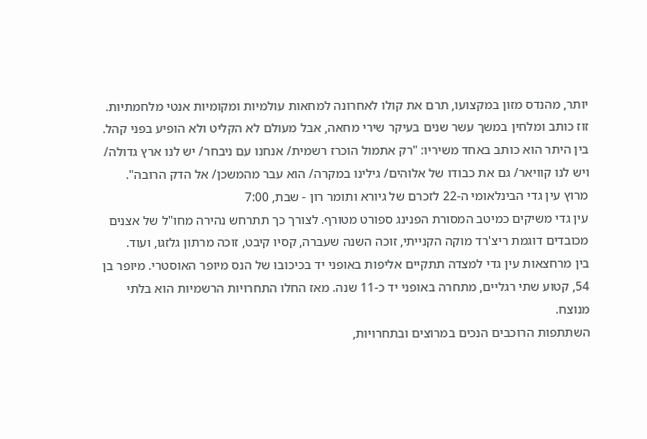יותר, מהנדס מזון במקצועו, תרם את קולו לאחרונה למחאות עולמיות ומקומיות אנטי מלחמתיות. זוז כותב ומלחין במשך עשר שנים בעיקר שירי מחאה, אבל מעולם לא הקליט ולא הופיע בפני קהל. בין היתר הוא כותב באחד משיריו: "רק אתמול הוכרז רשמית/ אנחנו עם ניבחר/ יש לנו ארץ גדולה/ ויש לנו קוויאר/ גם את כבודו של אלוהים/ גילינו במקרה/ הוא עבר מהמשכן/ אל הדק הרובה".
מרוץ עין גדי הבינלאומי ה-22 לזכרם של גיורא ותומר רון - שבת, 7:00
עין גדי משיקים כמיטב המסורת הפנינג ספורט מטורף. לצורך כך תתרחש נהירה מחו"ל של אצנים מכובדים דוגמת ריצ'רד מוקה הקנייתי, זוכה השנה שעברה, קסיו קיבט, זוכה מרתון גלזגו, ועוד.
בין מרחצאות עין גדי למצדה תתקיים אליפות באופני יד בכיכובו של הנס מיופר האוסטרי. מיופר בן 54, קטוע שתי רגליים, מתחרה באופני יד כ-11 שנה. מאז החלו התחרויות הרשמיות הוא בלתי מנוצח.
השתתפות הרוכבים הנכים במרוצים ובתחרויות,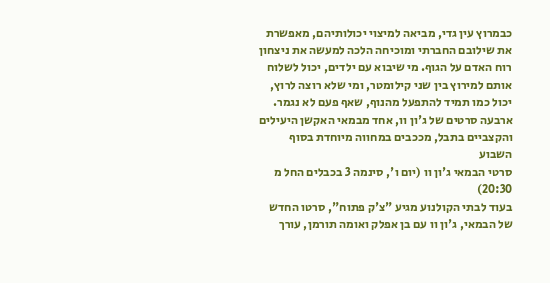כבמרוץ עין גדי, מביאה למיצוי יכולותיהם, מאפשרת את שילובם החברתי ומוכיחה הלכה למעשה את ניצחון רוח האדם על הגוף. מי שיבוא עם ילדים, יכול לשלוח אותם למירוץ בין שני קילומטר, ומי שלא רוצה לרוץ, יכול כמו תמיד להתפעל מהנוף, שאף פעם לא נגמר.
ארבעה סרטים של ג'ון וו, אחד מבמאי האקשן היעילים והקצביים בתבל, מככבים במחווה מיוחדת בסוף השבוע
סרטי הבמאי ג'ון וו (יום ו', סינמה 3 בכבלים החל מ 20:30)
בעוד לבתי הקולנוע מגיע "צ'ק פתוח", סרטו החדש של הבמאי, ג'ון וו עם בן אפלק ואומה תורמן, עורך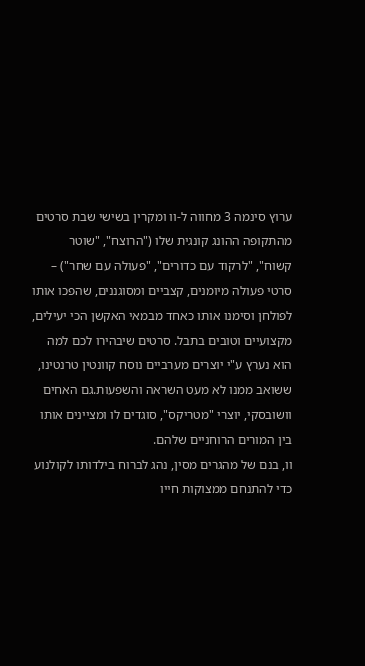ערוץ סינמה 3 מחווה ל-וו ומקרין בשישי שבת סרטים מהתקופה ההונג קונגית שלו ("הרוצח", "שוטר קשוח", "לרקוד עם כדורים", "פעולה עם שחר") – סרטי פעולה מיומנים, קצביים ומסוגננים, שהפכו אותו לפולחן וסימנו אותו כאחד מבמאי האקשן הכי יעילים, מקצועיים וטובים בתבל. סרטים שיבהירו לכם למה הוא נערץ ע"י יוצרים מערביים נוסח קוונטין טרנטינו, ששואב ממנו לא מעט השראה והשפעות.גם האחים וושובסקי, יוצרי "מטריקס", סוגדים לו ומציינים אותו בין המורים הרוחניים שלהם.
וו, בנם של מהגרים מסין, נהג לברוח בילדותו לקולנוע כדי להתנחם ממצוקות חייו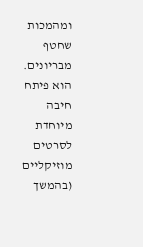ומהמכות שחטף מבריונים. הוא פיתח חיבה מיוחדת לסרטים מוזיקליים (בהמשך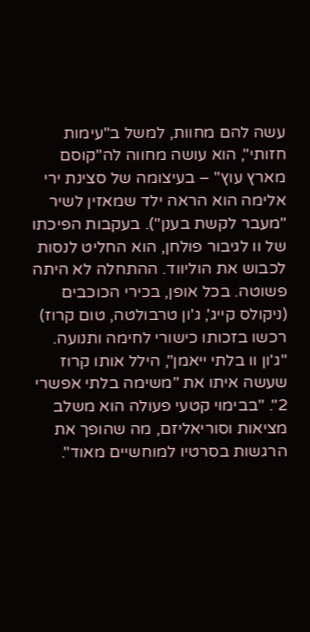עשה להם מחוות, למשל ב"עימות חזותי", הוא עושה מחווה לה"קוסם מארץ עוץ" – בעיצומה של סצינת ירי אלימה הוא הראה ילד שמאזין לשיר "מעבר לקשת בענן"). בעקבות הפיכתו של וו לגיבור פולחן, הוא החליט לנסות לכבוש את הוליווד. ההתחלה לא היתה פשוטה. בכל אופן, בכירי הכוכבים (ניקולס קייג', ג'ון טרבולטה, טום קרוז) רכשו בזכותו כישורי לחימה ותנועה. "ג'ון וו בלתי ייאמן", הילל אותו קרוז שעשה איתו את "משימה בלתי אפשרי 2". "בבימוי קטעי פעולה הוא משלב מציאות וסוריאליזם, מה שהופך את הרגשות בסרטיו למוחשיים מאוד".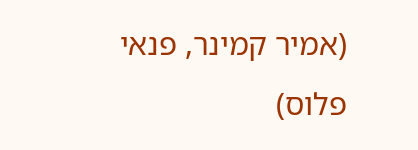(אמיר קמינר, פנאי פלוס)